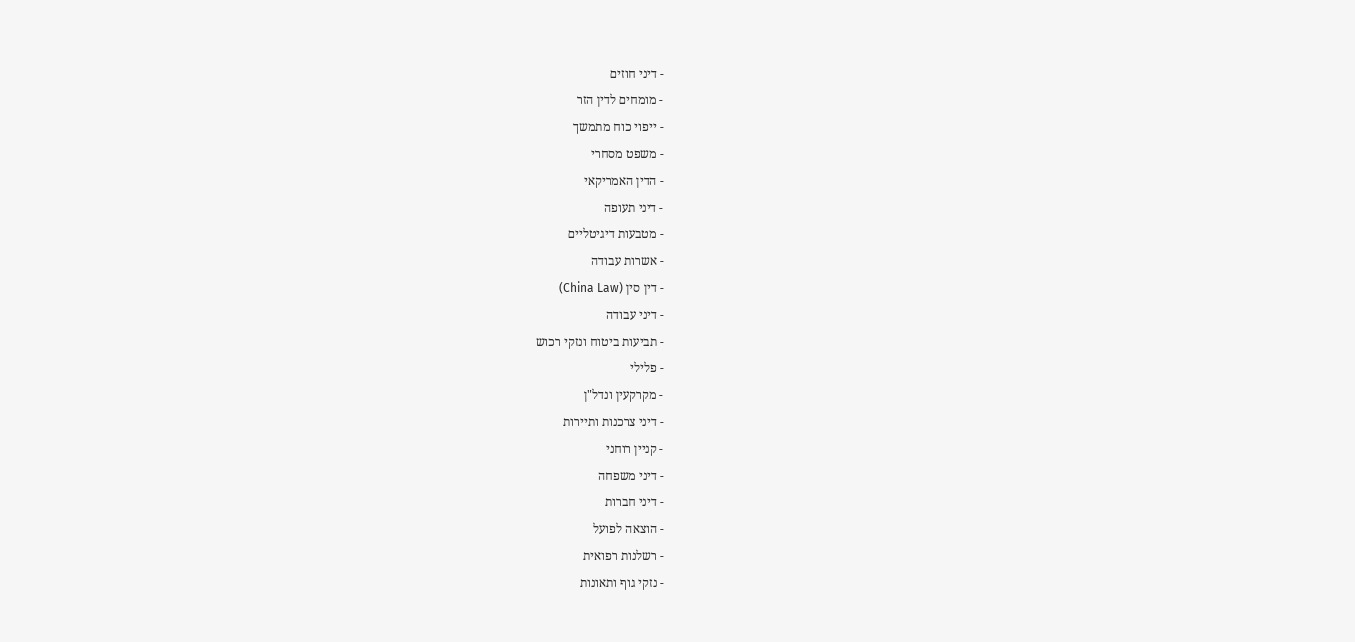- דיני חוזים
- מומחים לדין הזר
- ייפוי כוח מתמשך
- משפט מסחרי
- הדין האמריקאי
- דיני תעופה
- מטבעות דיגיטליים
- אשרות עבודה
- דין סין (China Law)
- דיני עבודה
- תביעות ביטוח ונזקי רכוש
- פלילי
- מקרקעין ונדל"ן
- דיני צרכנות ותיירות
- קניין רוחני
- דיני משפחה
- דיני חברות
- הוצאה לפועל
- רשלנות רפואית
- נזקי גוף ותאונות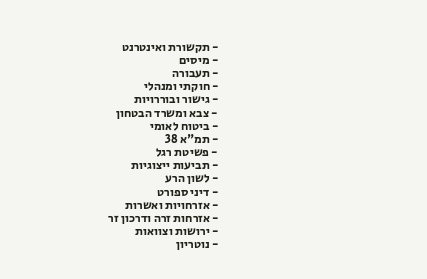- תקשורת ואינטרנט
- מיסים
- תעבורה
- חוקתי ומנהלי
- גישור ובוררויות
- צבא ומשרד הבטחון
- ביטוח לאומי
- תמ"א 38
- פשיטת רגל
- תביעות ייצוגיות
- לשון הרע
- דיני ספורט
- אזרחויות ואשרות
- אזרחות זרה ודרכון זר
- ירושות וצוואות
- נוטריון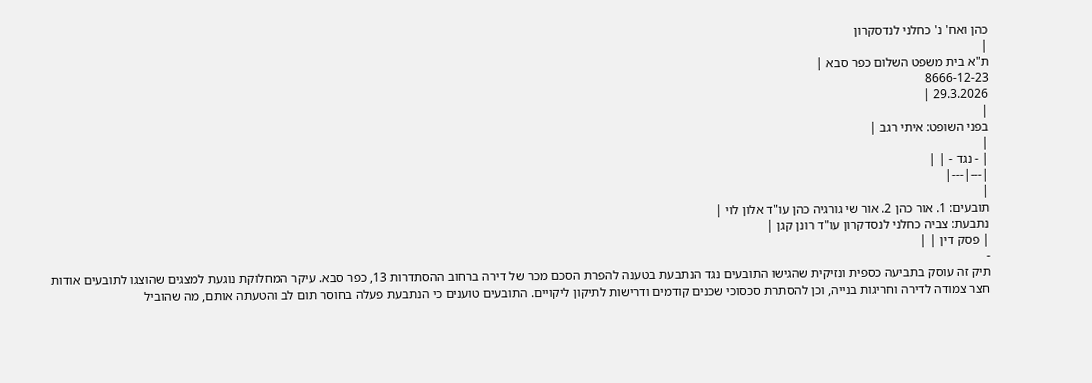כהן ואח' נ' כחלני לנדסקרון
|
ת"א בית משפט השלום כפר סבא |
8666-12-23
29.3.2026 |
|
בפני השופט: איתי רגב |
|
| - נגד - | |
|---|---|
|
תובעים: 1. אור כהן 2. אור שי גורגיה כהן עו"ד אלון לוי |
נתבעת: צביה כחלני לנסדקרון עו"ד רונן קגן |
| פסק דין | |
-
תיק זה עוסק בתביעה כספית ונזיקית שהגישו התובעים נגד הנתבעת בטענה להפרת הסכם מכר של דירה ברחוב ההסתדרות 13, כפר סבא. עיקר המחלוקת נוגעת למצגים שהוצגו לתובעים אודות חצר צמודה לדירה וחריגות בנייה, וכן להסתרת סכסוכי שכנים קודמים ודרישות לתיקון ליקויים. התובעים טוענים כי הנתבעת פעלה בחוסר תום לב והטעתה אותם, מה שהוביל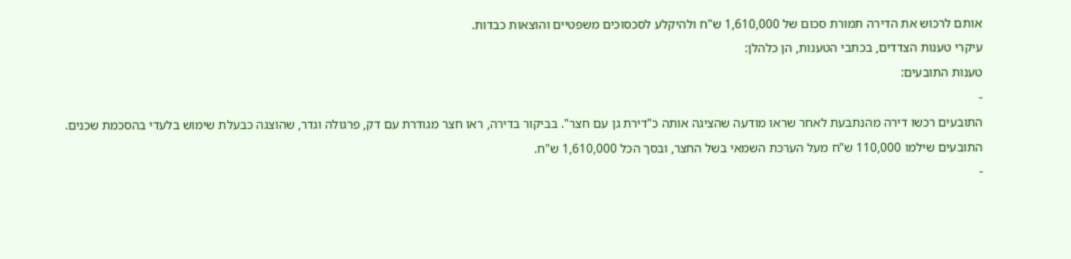אותם לרכוש את הדירה תמורת סכום של 1,610,000 ש"ח ולהיקלע לסכסוכים משפטיים והוצאות כבדות.
עיקרי טענות הצדדים, בכתבי הטענות, הן כלהלן:
טענות התובעים:
-
התובעים רכשו דירה מהנתבעת לאחר שראו מודעה שהציגה אותה כ"דירת גן עם חצר". בביקור בדירה, ראו חצר מגודרת עם דק, פרגולה וגדר, שהוצגה כבעלת שימוש בלעדי בהסכמת שכנים. התובעים שילמו 110,000 ש"ח מעל הערכת השמאי בשל החצר, ובסך הכל 1,610,000 ש"ח.
-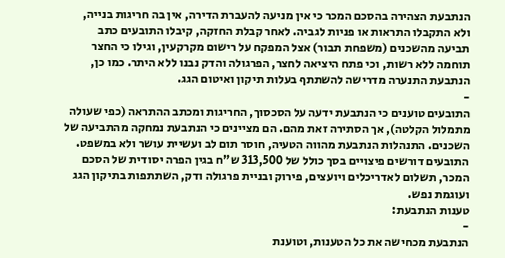הנתבעת הצהירה בהסכם המכר כי אין מניעה להעברת הדירה, אין בה חריגות בנייה, ולא התקבלו התראות או פניות לגביה. לאחר קבלת החזקה, קיבלו התובעים כתב תביעה מהשכנים (משפחת תבור) אצל המפקח על רישום מקרקעין, וגילו כי החצר תוחמה ללא רשות, וכי פתח היציאה לחצר, הפרגולה והדק נבנו ללא היתר. כמו כן, הנתבעת התנערה מדרישה להשתתף בעלות תיקון ואיטום הגג.
-
התובעים טוענים כי הנתבעת ידעה על הסכסוך, החריגות ומכתב ההתראה (כפי שעולה מתמלול הקלטה), אך הסתירה זאת מהם. הם מציינים כי הנתבעת נמחקה מהתביעה של השכנים. התנהלות הנתבעת מהווה הטעיה, חוסר תום לב ועשיית עושר ולא במשפט. התובעים דורשים פיצויים בסך כולל של 313,500 ש"ח בגין הפרה יסודית של הסכם המכר, תשלום לאדריכלים ויועצים, פירוק ובניית פרגולה ודק, השתתפות בתיקון הגג ועוגמת נפש.
טענות הנתבעת:
-
הנתבעת מכחישה את כל הטענות, וטוענת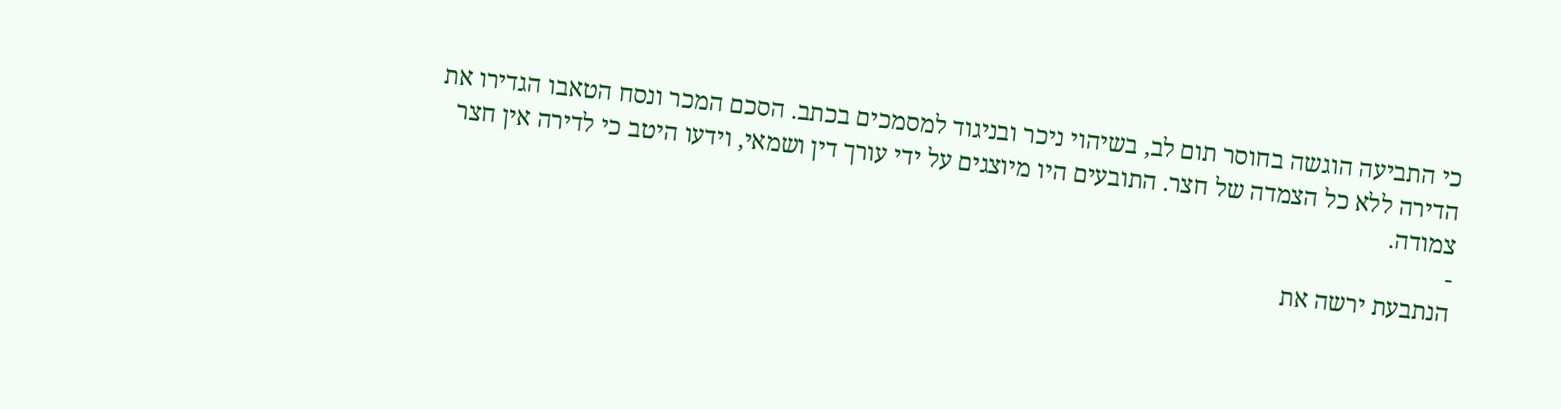כי התביעה הוגשה בחוסר תום לב, בשיהוי ניכר ובניגוד למסמכים בכתב. הסכם המכר ונסח הטאבו הגדירו את הדירה ללא כל הצמדה של חצר. התובעים היו מיוצגים על ידי עורך דין ושמאי, וידעו היטב כי לדירה אין חצר צמודה.
-
הנתבעת ירשה את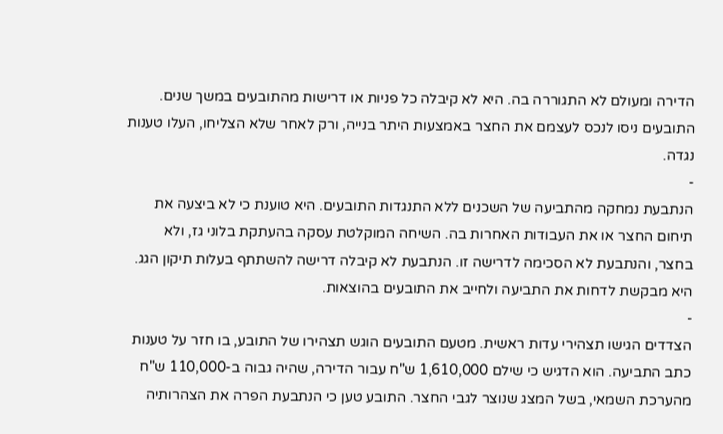הדירה ומעולם לא התגוררה בה. היא לא קיבלה כל פניות או דרישות מהתובעים במשך שנים. התובעים ניסו לנכס לעצמם את החצר באמצעות היתר בנייה, ורק לאחר שלא הצליחו, העלו טענות נגדה.
-
הנתבעת נמחקה מהתביעה של השכנים ללא התנגדות התובעים. היא טוענת כי לא ביצעה את תיחום החצר או את העבודות האחרות בה. השיחה המוקלטת עסקה בהעתקת בלוני גז, ולא בחצר, והנתבעת לא הסכימה לדרישה זו. הנתבעת לא קיבלה דרישה להשתתף בעלות תיקון הגג. היא מבקשת לדחות את התביעה ולחייב את התובעים בהוצאות.
-
הצדדים הגישו תצהירי עדות ראשית. מטעם התובעים הוגש תצהירו של התובע, בו חזר על טענות כתב התביעה. הוא הדגיש כי שילם 1,610,000 ש"ח עבור הדירה, שהיה גבוה ב-110,000 ש"ח מהערכת השמאי, בשל המצג שנוצר לגבי החצר. התובע טען כי הנתבעת הפרה את הצהרותיה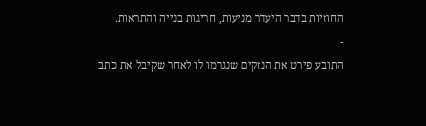החוזיות בדבר היעדר מניעות, חריגות בנייה והתראות.
-
התובע פירט את הנזקים שנגרמו לו לאחר שקיבל את כתב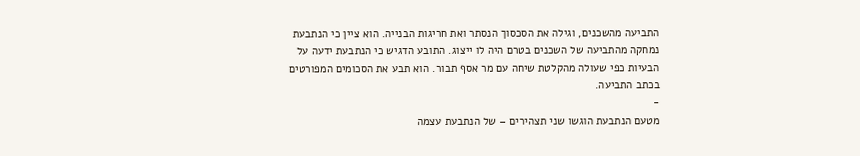התביעה מהשכנים, וגילה את הסכסוך הנסתר ואת חריגות הבנייה. הוא ציין כי הנתבעת נמחקה מהתביעה של השכנים בטרם היה לו ייצוג. התובע הדגיש כי הנתבעת ידעה על הבעיות כפי שעולה מהקלטת שיחה עם מר אסף תבור. הוא תבע את הסכומים המפורטים בכתב התביעה.
-
מטעם הנתבעת הוגשו שני תצהירים – של הנתבעת עצמה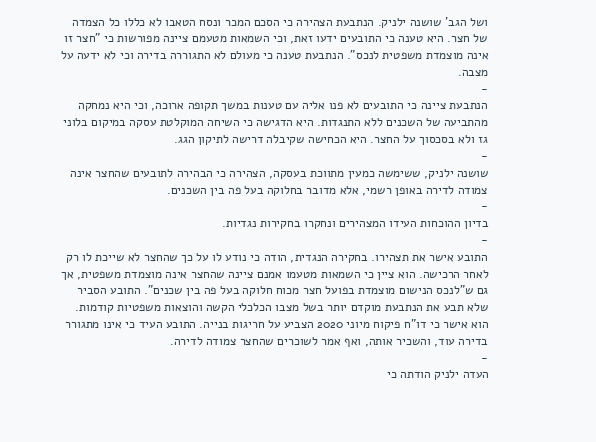ושל הגב' שושנה ילניק. הנתבעת הצהירה כי הסכם המכר ונסח הטאבו לא כללו כל הצמדה של חצר. היא טענה כי התובעים ידעו זאת, וכי השמאות מטעמם ציינה מפורשות כי "חצר זו אינה מוצמדת משפטית לנכס". הנתבעת טענה כי מעולם לא התגוררה בדירה וכי לא ידעה על מצבה.
-
הנתבעת ציינה כי התובעים לא פנו אליה עם טענות במשך תקופה ארוכה, וכי היא נמחקה מהתביעה של השכנים ללא התנגדות. היא הדגישה כי השיחה המוקלטת עסקה במיקום בלוני גז ולא בסכסוך על החצר. היא הכחישה שקיבלה דרישה לתיקון הגג.
-
שושנה ילניק, ששימשה כמעין מתווכת בעסקה, הצהירה כי הבהירה לתובעים שהחצר אינה צמודה לדירה באופן רשמי, אלא מדובר בחלוקה בעל פה בין השכנים.
-
בדיון ההוכחות העידו המצהירים ונחקרו בחקירות נגדיות.
-
התובע אישר את תצהירו. בחקירה הנגדית, הודה כי נודע לו על כך שהחצר לא שייכת לו רק לאחר הרכישה. הוא ציין כי השמאות מטעמו אמנם ציינה שהחצר אינה מוצמדת משפטית, אך גם ש"לנכס הנישום מוצמדת בפועל חצר מכוח חלוקה בעל פה בין שכנים". התובע הסביר שלא תבע את הנתבעת מוקדם יותר בשל מצבו הכלכלי הקשה והוצאות משפטיות קודמות. הוא אישר כי דו"ח פיקוח מיוני 2020 הצביע על חריגות בנייה. התובע העיד כי אינו מתגורר בדירה עוד, והשכיר אותה, ואף אמר לשוכרים שהחצר צמודה לדירה.
-
העדה ילניק הודתה כי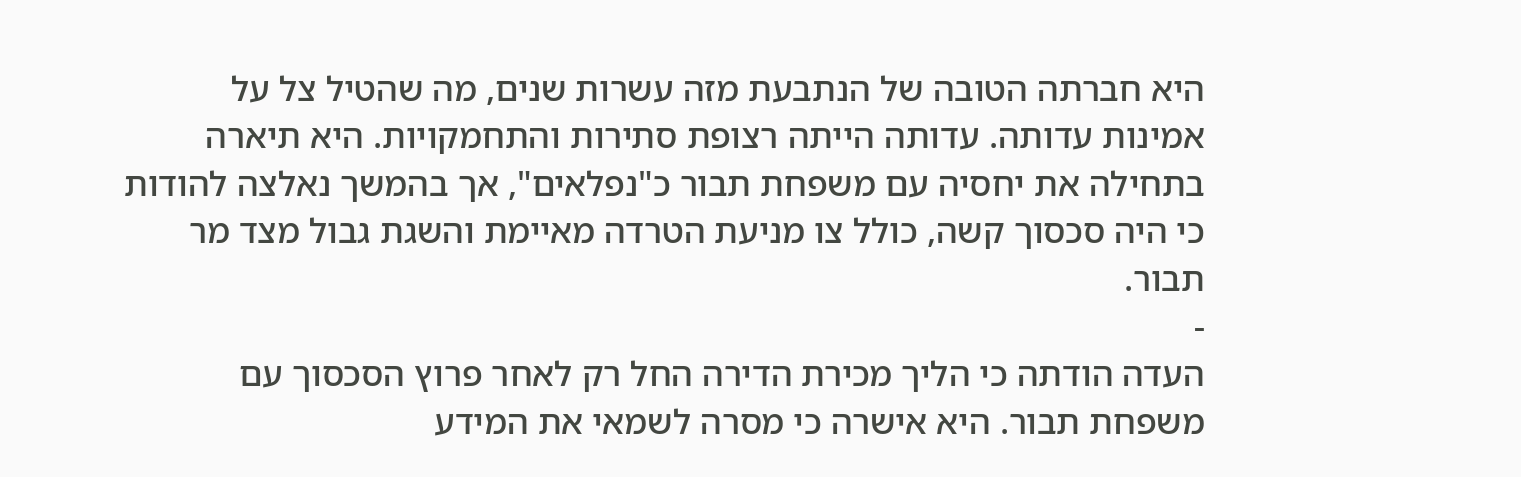היא חברתה הטובה של הנתבעת מזה עשרות שנים, מה שהטיל צל על אמינות עדותה. עדותה הייתה רצופת סתירות והתחמקויות. היא תיארה בתחילה את יחסיה עם משפחת תבור כ"נפלאים", אך בהמשך נאלצה להודות כי היה סכסוך קשה, כולל צו מניעת הטרדה מאיימת והשגת גבול מצד מר תבור.
-
העדה הודתה כי הליך מכירת הדירה החל רק לאחר פרוץ הסכסוך עם משפחת תבור. היא אישרה כי מסרה לשמאי את המידע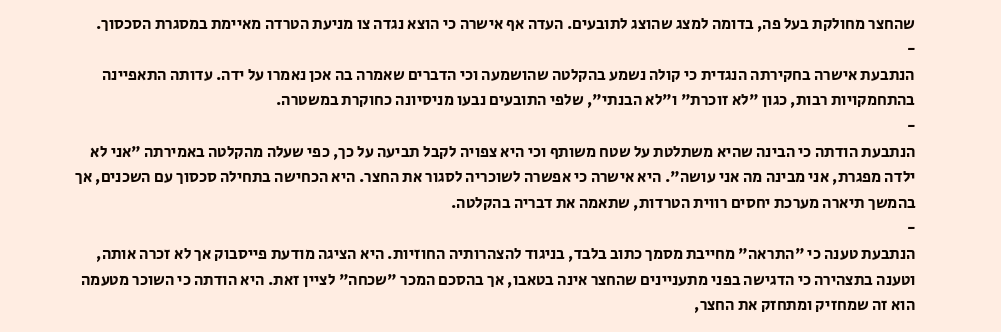שהחצר מחולקת בעל פה, בדומה למצג שהוצג לתובעים. העדה אף אישרה כי הוצא נגדה צו מניעת הטרדה מאיימת במסגרת הסכסוך.
-
הנתבעת אישרה בחקירתה הנגדית כי קולה נשמע בהקלטה שהושמעה וכי הדברים שאמרה בה אכן נאמרו על ידה. עדותה התאפיינה בהתחמקויות רבות, כגון "לא זוכרת" ו"לא הבנתי", שלפי התובעים נבעו מניסיונה כחוקרת במשטרה.
-
הנתבעת הודתה כי הבינה שהיא משתלטת על שטח משותף וכי היא צפויה לקבל תביעה על כך, כפי שעלה מהקלטה באמירתה "אני לא ילדה מפגרת, אני מבינה מה אני עושה". היא אישרה כי אפשרה לשוכריה לסגור את החצר. היא הכחישה בתחילה סכסוך עם השכנים, אך בהמשך תיארה מערכת יחסים רווית הטרדות, שתאמה את דבריה בהקלטה.
-
הנתבעת טענה כי "התראה" מחייבת מסמך כתוב בלבד, בניגוד להצהרותיה החוזיות. היא הציגה מודעת פייסבוק אך לא זכרה אותה, וטענה בתצהירה כי הדגישה בפני מתעניינים שהחצר אינה בטאבו, אך בהסכם המכר "שכחה" לציין זאת. היא הודתה כי השוכר מטעמה הוא זה שמחזיק ומתחזק את החצר,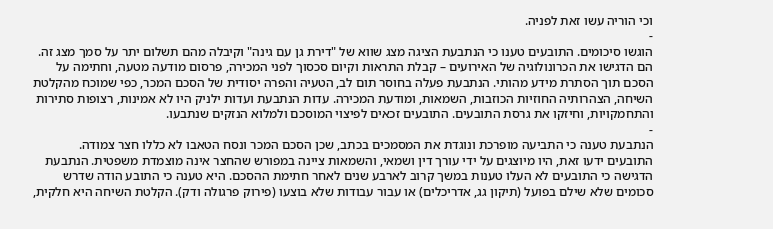וכי הוריה עשו זאת לפניה.
-
הוגשו סיכומים. התובעים טענו כי הנתבעת הציגה מצג שווא של "דירת גן עם גינה" וקיבלה מהם תשלום יתר על סמך מצג זה. הם הדגישו את הכרונולוגיה של האירועים – קבלת התראות וקיום סכסוך לפני המכירה, פרסום מודעה מטעה, וחתימה על הסכם תוך הסתרת מידע מהותי. הנתבעת פעלה בחוסר תום לב, הטעיה והפרה יסודית של הסכם המכר, כפי שמוכח מהקלטת השיחה, הצהרותיה החוזיות הכוזבות, השמאות, ומודעת המכירה. עדות הנתבעת ועדות ילניק היו לא אמינות, רצופות סתירות והתחמקויות, וחיזקו את גרסת התובעים. התובעים זכאים לפיצוי המוסכם ולמלוא הנזקים שנתבעו.
-
הנתבעת טענה כי התביעה מופרכת ונוגדת את המסמכים בכתב, שכן הסכם המכר ונסח הטאבו לא כללו חצר צמודה. התובעים ידעו זאת, היו מיוצגים על ידי עורך דין ושמאי, והשמאות ציינה במפורש שהחצר אינה מוצמדת משפטית. הנתבעת הדגישה כי התובעים לא העלו טענות במשך קרוב לארבע שנים לאחר חתימת ההסכם. היא טענה כי התובע הודה שדרש סכומים שלא שילם בפועל (תיקון גג, אדריכלים) או עבור עבודות שלא בוצעו (פירוק פרגולה ודק). הקלטת השיחה היא חלקית,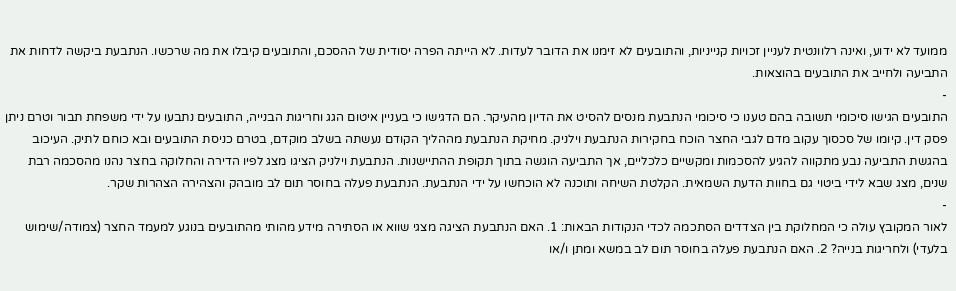ממועד לא ידוע, ואינה רלוונטית לעניין זכויות קנייניות, והתובעים לא זימנו את הדובר לעדות. לא הייתה הפרה יסודית של ההסכם, והתובעים קיבלו את מה שרכשו. הנתבעת ביקשה לדחות את התביעה ולחייב את התובעים בהוצאות.
-
התובעים הגישו סיכומי תשובה בהם טענו כי סיכומי הנתבעת מנסים להסיט את הדיון מהעיקר. הם הדגישו כי בעניין איטום הגג וחריגות הבנייה, התובעים נתבעו על ידי משפחת תבור וטרם ניתן פסק דין. קיומו של סכסוך עקוב מדם לגבי החצר הוכח בחקירות הנתבעת וילניק. מחיקת הנתבעת מההליך הקודם נעשתה בשלב מוקדם, בטרם כניסת התובעים ובא כוחם לתיק. העיכוב בהגשת התביעה נבע מתקווה להגיע להסכמות ומקשיים כלכליים, אך התביעה הוגשה בתוך תקופת ההתיישנות. הנתבעת וילניק הציגו מצג לפיו הדירה והחלוקה בחצר נהנו מהסכמה רבת שנים, מצג שבא לידי ביטוי גם בחוות הדעת השמאית. הקלטת השיחה ותוכנה לא הוכחשו על ידי הנתבעת. הנתבעת פעלה בחוסר תום לב מובהק והצהירה הצהרות שקר.
-
לאור המקובץ עולה כי המחלוקת בין הצדדים הסתכמה לכדי הנקודות הבאות: 1. האם הנתבעת הציגה מצגי שווא או הסתירה מידע מהותי מהתובעים בנוגע למעמד החצר (צמודה/שימוש בלעדי) ולחריגות בנייה? 2. האם הנתבעת פעלה בחוסר תום לב במשא ומתן ו/או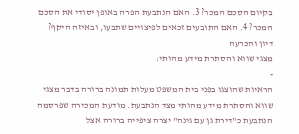בקיום הסכם המכר? 3. האם הנתבעת הפרה באופן יסודי את הסכם המכר? 4. האם התובעים זכאים לפיצויים שתבעו, ובאיזה היקף?
דיון והכרעה
מצגי שווא והסתרת מידע מהותי:
-
הראיות שהוצגו בפני בית המשפט מעלות תמונה ברורה בדבר מצגי שווא והסתרת מידע מהותי מצד הנתבעת. מודעת המכירה שפרסמה הנתבעת כ"דירת גן עם גינה" יצרה ציפייה ברורה אצל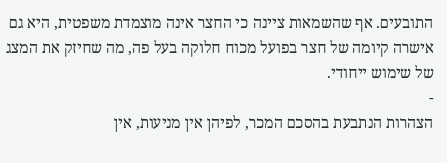התובעים. אף שהשמאות ציינה כי החצר אינה מוצמדת משפטית, היא גם אישרה קיומה של חצר בפועל מכוח חלוקה בעל פה, מה שחיזק את המצג של שימוש ייחודי.
-
הצהרות הנתבעת בהסכם המכר, לפיהן אין מניעות, אין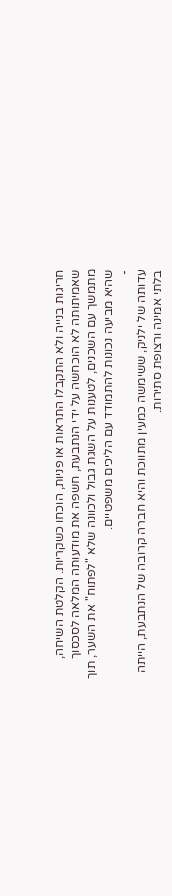חריגות בנייה ולא התקבלו התראות או פניות, הוכחו כשקריות. הקלטת השיחה, שאמיתותה לא הוכחשה על ידי הנתבעת, חשפה את מודעותה המלאה לסכסוך מתמשך עם השכנים, לטענות על השגת גבול ולכוונה שלא "לפתוח" את השער, תוך שהיא מביעה נכונות להתמודד עם הליכים משפטיים.
-
עדותה של ילניק, ששימשה כמעין מתווכת והיא חברה קרובה של הנתבעת, הייתה בלתי אמינה ורצופת סתירות.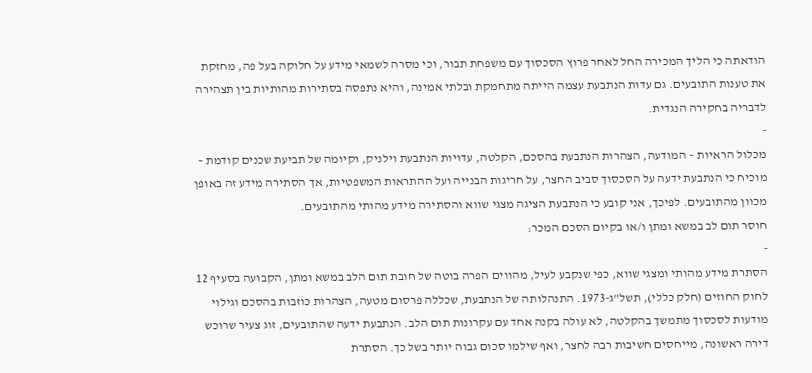הודאתה כי הליך המכירה החל לאחר פרוץ הסכסוך עם משפחת תבור, וכי מסרה לשמאי מידע על חלוקה בעל פה, מחזקת את טענות התובעים. גם עדות הנתבעת עצמה הייתה מתחמקת ובלתי אמינה, והיא נתפסה בסתירות מהותיות בין תצהירה לדבריה בחקירה הנגדית.
-
מכלול הראיות – המודעה, הצהרות הנתבעת בהסכם, הקלטה, עדויות הנתבעת וילניק, וקיומה של תביעת שכנים קודמת – מוכיח כי הנתבעת ידעה על הסכסוך סביב החצר, על חריגות הבנייה ועל ההתראות המשפטיות, אך הסתירה מידע זה באופן מכוון מהתובעים. לפיכך, אני קובע כי הנתבעת הציגה מצגי שווא והסתירה מידע מהותי מהתובעים.
חוסר תום לב במשא ומתן ו/או בקיום הסכם המכר:
-
הסתרת מידע מהותי ומצגי שווא, כפי שנקבע לעיל, מהווים הפרה בוטה של חובת תום הלב במשא ומתן, הקבועה בסעיף 12 לחוק החוזים (חלק כללי), תשל"ג-1973. התנהלותה של הנתבעת, שכללה פרסום מטעה, הצהרות כוזבות בהסכם וגילוי מודעות לסכסוך מתמשך בהקלטה, לא עולה בקנה אחד עם עקרונות תום הלב. הנתבעת ידעה שהתובעים, זוג צעיר שרוכש דירה ראשונה, מייחסים חשיבות רבה לחצר, ואף שילמו סכום גבוה יותר בשל כך. הסתרת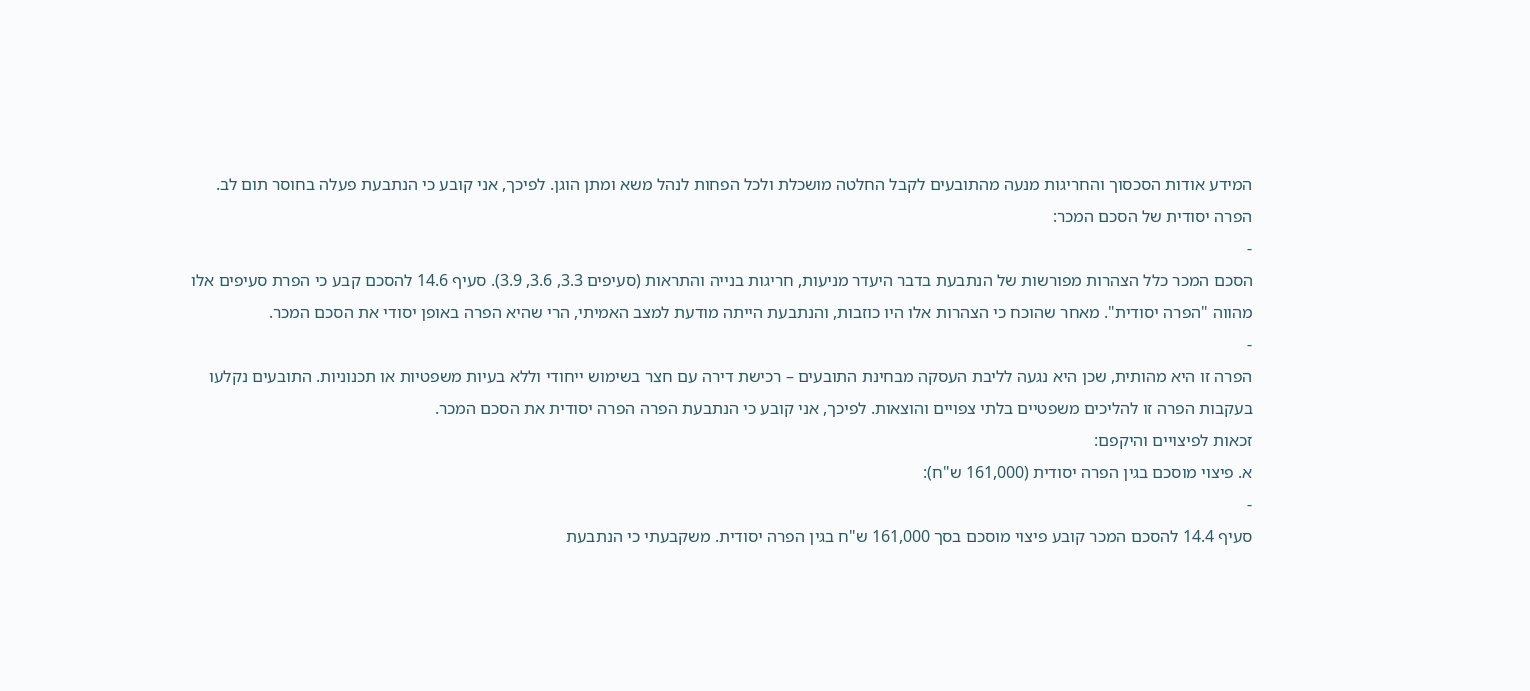המידע אודות הסכסוך והחריגות מנעה מהתובעים לקבל החלטה מושכלת ולכל הפחות לנהל משא ומתן הוגן. לפיכך, אני קובע כי הנתבעת פעלה בחוסר תום לב.
הפרה יסודית של הסכם המכר:
-
הסכם המכר כלל הצהרות מפורשות של הנתבעת בדבר היעדר מניעות, חריגות בנייה והתראות (סעיפים 3.3, 3.6, 3.9). סעיף 14.6 להסכם קבע כי הפרת סעיפים אלו מהווה "הפרה יסודית". מאחר שהוכח כי הצהרות אלו היו כוזבות, והנתבעת הייתה מודעת למצב האמיתי, הרי שהיא הפרה באופן יסודי את הסכם המכר.
-
הפרה זו היא מהותית, שכן היא נגעה לליבת העסקה מבחינת התובעים – רכישת דירה עם חצר בשימוש ייחודי וללא בעיות משפטיות או תכנוניות. התובעים נקלעו בעקבות הפרה זו להליכים משפטיים בלתי צפויים והוצאות. לפיכך, אני קובע כי הנתבעת הפרה הפרה יסודית את הסכם המכר.
זכאות לפיצויים והיקפם:
א. פיצוי מוסכם בגין הפרה יסודית (161,000 ש"ח):
-
סעיף 14.4 להסכם המכר קובע פיצוי מוסכם בסך 161,000 ש"ח בגין הפרה יסודית. משקבעתי כי הנתבעת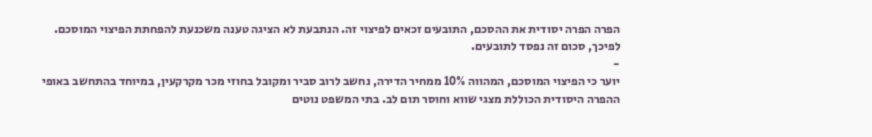הפרה הפרה יסודית את ההסכם, התובעים זכאים לפיצוי זה. הנתבעת לא הציגה טענה משכנעת להפחתת הפיצוי המוסכם. לפיכך, סכום זה נפסד לתובעים.
-
יוער כי הפיצוי המוסכם, המהווה 10% ממחיר הדירה, נחשב לרוב סביר ומקובל בחוזי מכר מקרקעין, במיוחד בהתחשב באופי ההפרה היסודית הכוללת מצגי שווא וחוסר תום לב. בתי המשפט נוטים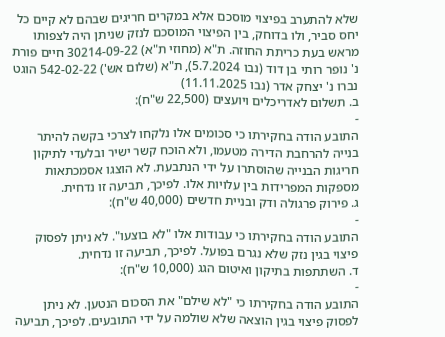שלא להתערב בפיצוי מוסכם אלא במקרים חריגים שבהם לא קיים כל יחס סביר, ולו בדוחק, בין הפיצוי המוסכם לנזק שניתן היה לצפותו מראש בעת כריתת החוזה. ת"א (מחוזי ת"א) 30214-09-22 חיים פורת נ' נופר רותי בן דוד (נבו 5.7.2024), ת"א (שלום אש') 542-02-22 הוגט נברו נ' יצחק אדר (נבו 11.11.2025)
ב. תשלום לאדריכלים ויועצים (22,500 ש"ח):
-
התובע הודה בחקירתו כי סכומים אלו נלקחו לצרכי בקשה להיתר בנייה להרחבת הדירה מטעמו, ולא הוכח קשר ישיר ובלעדי לתיקון חריגות הבנייה שהוסתרו על ידי הנתבעת. לא הוצגו אסמכתאות מספקות המפרידות בין עלויות אלו. לפיכך, תביעה זו נדחית.
ג. פירוק פרגולה ודק ובניית חדשים (40,000 ש"ח):
-
התובע הודה בחקירתו כי עבודות אלו "לא בוצעו". לא ניתן לפסוק פיצוי בגין נזק שלא נגרם בפועל. לפיכך, תביעה זו נדחית.
ד. השתתפות בתיקון ואיטום הגג (10,000 ש"ח):
-
התובע הודה בחקירתו כי "לא שילם" את הסכום הנטען. לא ניתן לפסוק פיצוי בגין הוצאה שלא שולמה על ידי התובעים. לפיכך, תביעה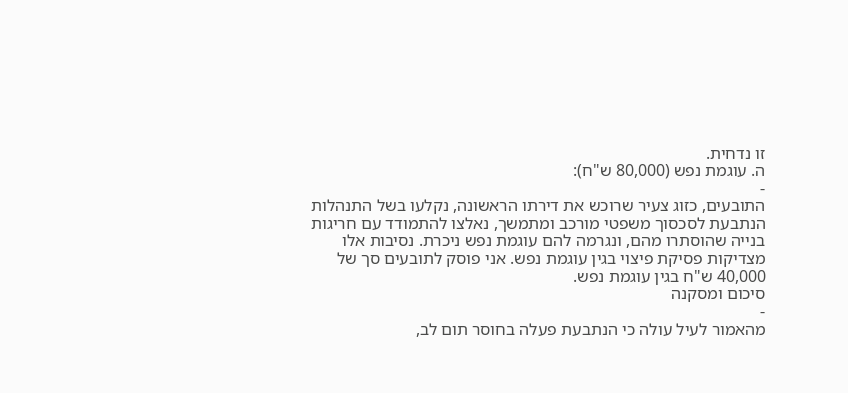זו נדחית.
ה. עוגמת נפש (80,000 ש"ח):
-
התובעים, כזוג צעיר שרוכש את דירתו הראשונה, נקלעו בשל התנהלות הנתבעת לסכסוך משפטי מורכב ומתמשך, נאלצו להתמודד עם חריגות בנייה שהוסתרו מהם, ונגרמה להם עוגמת נפש ניכרת. נסיבות אלו מצדיקות פסיקת פיצוי בגין עוגמת נפש. אני פוסק לתובעים סך של 40,000 ש"ח בגין עוגמת נפש.
סיכום ומסקנה
-
מהאמור לעיל עולה כי הנתבעת פעלה בחוסר תום לב,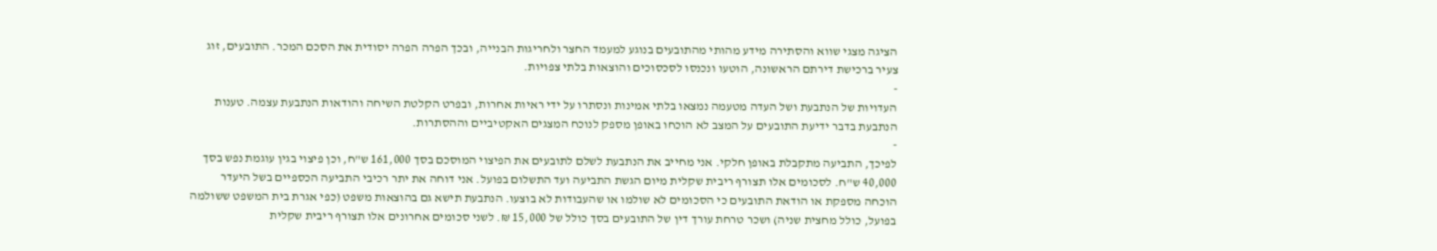הציגה מצגי שווא והסתירה מידע מהותי מהתובעים בנוגע למעמד החצר ולחריגות הבנייה, ובכך הפרה הפרה יסודית את הסכם המכר. התובעים, זוג צעיר ברכישת דירתם הראשונה, הוטעו ונכנסו לסכסוכים והוצאות בלתי צפויות.
-
העדויות של הנתבעת ושל העדה מטעמה נמצאו בלתי אמינות ונסתרו על ידי ראיות אחרות, ובפרט הקלטת השיחה והודאות הנתבעת עצמה. טענות הנתבעת בדבר ידיעת התובעים על המצב לא הוכחו באופן מספק לנוכח המצגים האקטיביים וההסתרות.
-
לפיכך, התביעה מתקבלת באופן חלקי. אני מחייב את הנתבעת לשלם לתובעים את הפיצוי המוסכם בסך 161,000 ש"ח, וכן פיצוי בגין עוגמת נפש בסך 40,000 ש"ח. לסכומים אלו תצורף ריבית שקלית מיום הגשת התביעה ועד התשלום בפועל. אני דוחה את יתר רכיבי התביעה הכספיים בשל היעדר הוכחה מספקת או הודאת התובעים כי הסכומים לא שולמו או שהעבודות לא בוצעו. הנתבעת תישא גם בהוצאות משפט (כפי אגרת בית המשפט ששולמה בפועל, כולל מחצית שניה) ושכר טרחת עורך דין של התובעים בסך כולל של 15,000 ₪. לשני סכומים אחרונים אלו תצורף ריבית שקלית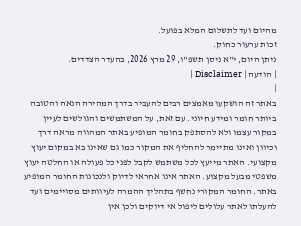מהיום ועד לתשלום המלא בפועל.
זכות ערעור כחוק.
ניתן היום, י"א ניסן תשפ"ו, 29 מרץ 2026, בהעדר הצדדים.
| הודעה | Disclaimer |
|
באתר זה הושקעו מאמצים רבים להעביר בדרך המהירה הנאה והטובה ביותר חומר ומידע חיוני. עם זאת, על המשתמשים והגולשים לעיין במקור עצמו ולא להסתפק בחומר המופיע באתר המהווה מראה דרך וכיוון ואינו מתיימר להחליף את המקור כמו גם שאינו בא במקום יעוץ מקצועי. האתר מייעץ לכל משתמש לקבל לפני כל פעולה או החלטה יעוץ משפטי מבעל מקצוע. האתר אינו אחראי לדיוק ולנכונות החומר המופיע באתר. החומר המקורי נחשף בתהליך ההמרה לעיוותים מסויימים ועד להעלתו לאתר עלולים ליפול אי דיוקים ולכן אין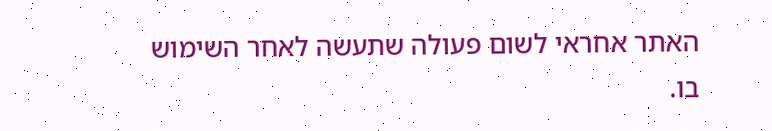האתר אחראי לשום פעולה שתעשה לאחר השימוש בו.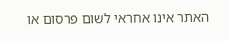האתר אינו אחראי לשום פרסום או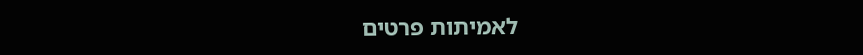לאמיתות פרטים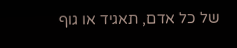של כל אדם, תאגיד או גוף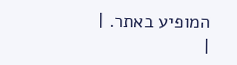המופיע באתר. |
|